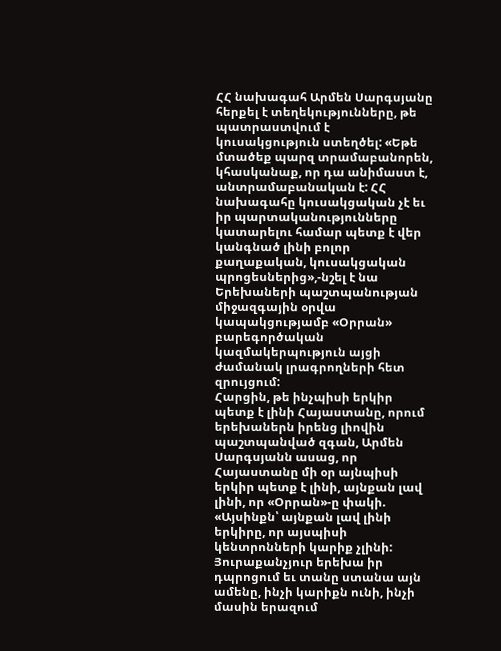ՀՀ նախագահ Արմեն Սարգսյանը հերքել է տեղեկությունները, թե պատրաստվում է կուսակցություն ստեղծել: «Եթե մտածեք պարզ տրամաբանորեն, կհասկանաք, որ դա անիմաստ է, անտրամաբանական է: ՀՀ նախագահը կուսակցական չէ եւ իր պարտականությունները կատարելու համար պետք է վեր կանգնած լինի բոլոր քաղաքական, կուսակցական պրոցեսներից»,-նշել է նա Երեխաների պաշտպանության միջազգային օրվա կապակցությամբ «Օրրան» բարեգործական կազմակերպություն այցի ժամանակ լրագրողների հետ զրույցում:
Հարցին, թե ինչպիսի երկիր պետք է լինի Հայաստանը, որում երեխաներն իրենց լիովին պաշտպանված զգան, Արմեն Սարգսյանն ասաց, որ Հայաստանը մի օր այնպիսի երկիր պետք է լինի, այնքան լավ լինի, որ «Օրրան»-ը փակի. «Այսինքն՝ այնքան լավ լինի երկիրը, որ այսպիսի կենտրոնների կարիք չլինի: Յուրաքանչյուր երեխա իր դպրոցում եւ տանը ստանա այն ամենը, ինչի կարիքն ունի, ինչի մասին երազում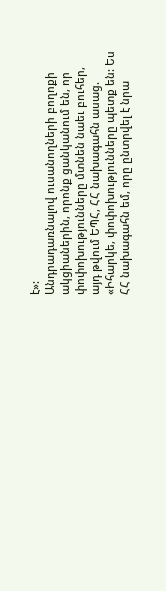է»:
Անդրադառնալով ուսանողների բողոքի ակցիաներին, որոնք ցանկանում են, որ փոփոխությունները մտնեն նաեւ բուհեր, այդ թվում ԵՊՀ, ՀՀ նախագահն ասաց. «Իհարկե, փոփոխությունները պետք են: Ես ՀՀ նախագահն եմ, որը ընտրվել է նրա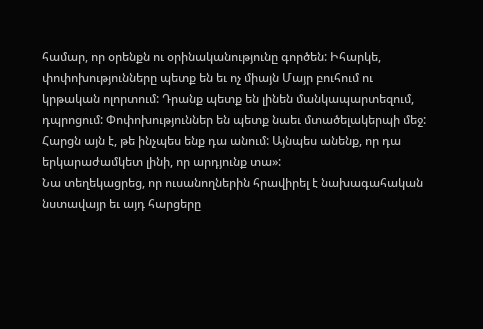համար, որ օրենքն ու օրինականությունը գործեն: Իհարկե, փոփոխությունները պետք են եւ ոչ միայն Մայր բուհում ու կրթական ոլորտում: Դրանք պետք են լինեն մանկապարտեզում, դպրոցում: Փոփոխություններ են պետք նաեւ մտածելակերպի մեջ: Հարցն այն է, թե ինչպես ենք դա անում: Այնպես անենք, որ դա երկարաժամկետ լինի, որ արդյունք տա»:
Նա տեղեկացրեց, որ ուսանողներին հրավիրել է նախագահական նստավայր եւ այդ հարցերը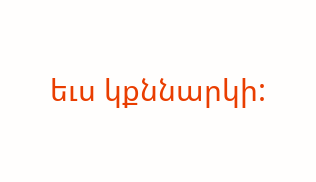եւս կքննարկի: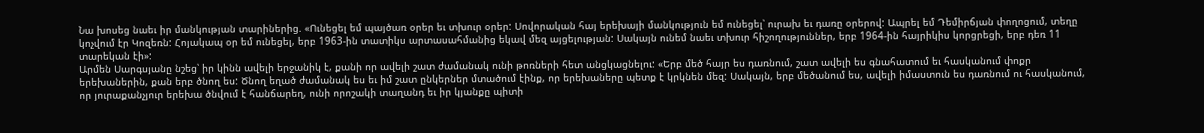Նա խոսեց նաեւ իր մանկության տարիներից. «Ունեցել եմ պայծառ օրեր եւ տխուր օրեր: Սովորական հայ երեխայի մանկություն եմ ունեցել՝ ուրախ եւ դառը օրերով: Ապրել եմ Դեմիրճյան փողոցում, տեղը կոչվում էր Կոզեռն: Հոյակապ օր եմ ունեցել, երբ 1963-ին տատիկս արտասահմանից եկավ մեզ այցելության: Սակայն ունեմ նաեւ տխուր հիշողություններ, երբ 1964-ին հայրիկիս կորցրեցի, երբ դեռ 11 տարեկան էի»:
Արմեն Սարգսյանը նշեց՝ իր կինն ավելի երջանիկ է, քանի որ ավելի շատ ժամանակ ունի թոռների հետ անցկացնելու: «Երբ մեծ հայր ես դառնում, շատ ավելի ես գնահատում եւ հասկանում փոքր երեխաներին, քան երբ ծնող ես: Ծնող եղած ժամանակ ես եւ իմ շատ ընկերներ մտածում էինք, որ երեխաները պետք է կրկնեն մեզ: Սակայն, երբ մեծանում ես, ավելի իմաստուն ես դառնում ու հասկանում, որ յուրաքանչյուր երեխա ծնվում է հանճարեղ, ունի որոշակի տաղանդ եւ իր կյանքը պիտի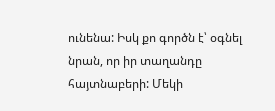ունենա: Իսկ քո գործն է՝ օգնել նրան, որ իր տաղանդը հայտնաբերի: Մեկի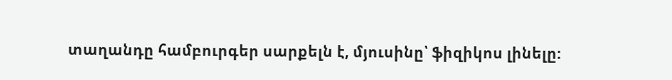տաղանդը համբուրգեր սարքելն է, մյուսինը՝ ֆիզիկոս լինելը: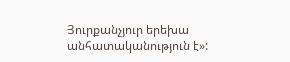Յուրքանչյուր երեխա անհատականություն է»: